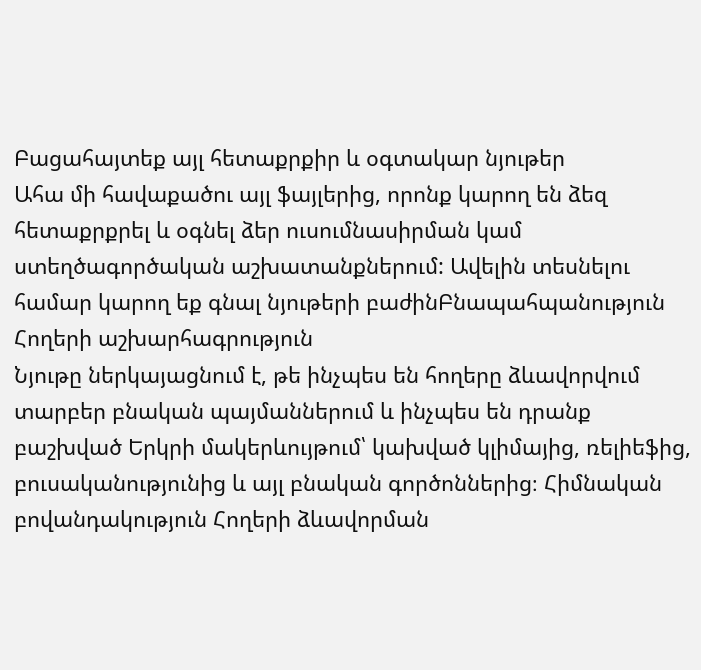Բացահայտեք այլ հետաքրքիր և օգտակար նյութեր
Ահա մի հավաքածու այլ ֆայլերից, որոնք կարող են ձեզ հետաքրքրել և օգնել ձեր ուսումնասիրման կամ ստեղծագործական աշխատանքներում: Ավելին տեսնելու համար կարող եք գնալ նյութերի բաժինԲնապահպանություն
Հողերի աշխարհագրություն
Նյութը ներկայացնում է, թե ինչպես են հողերը ձևավորվում տարբեր բնական պայմաններում և ինչպես են դրանք բաշխված Երկրի մակերևույթում՝ կախված կլիմայից, ռելիեֆից, բուսականությունից և այլ բնական գործոններից։ Հիմնական բովանդակություն Հողերի ձևավորման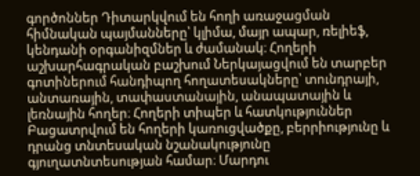գործոններ Դիտարկվում են հողի առաջացման հիմնական պայմանները՝ կլիմա, մայր ապար, ռելիեֆ, կենդանի օրգանիզմներ և ժամանակ։ Հողերի աշխարհագրական բաշխում Ներկայացվում են տարբեր գոտիներում հանդիպող հողատեսակները՝ տունդրայի, անտառային, տափաստանային, անապատային և լեռնային հողեր։ Հողերի տիպեր և հատկություններ Բացատրվում են հողերի կառուցվածքը, բերրիությունը և դրանց տնտեսական նշանակությունը գյուղատնտեսության համար։ Մարդու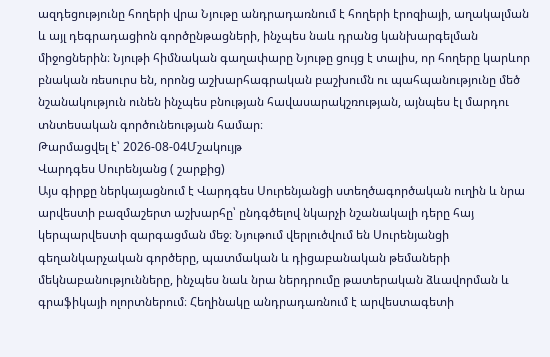ազդեցությունը հողերի վրա Նյութը անդրադառնում է հողերի էրոզիայի, աղակալման և այլ դեգրադացիոն գործընթացների, ինչպես նաև դրանց կանխարգելման միջոցներին։ Նյութի հիմնական գաղափարը Նյութը ցույց է տալիս, որ հողերը կարևոր բնական ռեսուրս են, որոնց աշխարհագրական բաշխումն ու պահպանությունը մեծ նշանակություն ունեն ինչպես բնության հավասարակշռության, այնպես էլ մարդու տնտեսական գործունեության համար։
Թարմացվել է՝ 2026-08-04Մշակույթ
Վարդգես Սուրենյանց ( շարքից)
Այս գիրքը ներկայացնում է Վարդգես Սուրենյանցի ստեղծագործական ուղին և նրա արվեստի բազմաշերտ աշխարհը՝ ընդգծելով նկարչի նշանակալի դերը հայ կերպարվեստի զարգացման մեջ։ Նյութում վերլուծվում են Սուրենյանցի գեղանկարչական գործերը, պատմական և դիցաբանական թեմաների մեկնաբանությունները, ինչպես նաև նրա ներդրումը թատերական ձևավորման և գրաֆիկայի ոլորտներում։ Հեղինակը անդրադառնում է արվեստագետի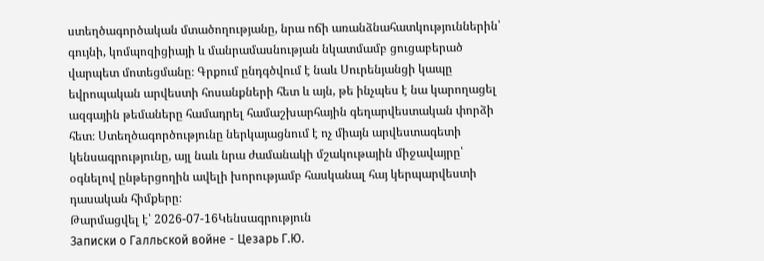ստեղծագործական մտածողությանը, նրա ոճի առանձնահատկություններին՝ գույնի, կոմպոզիցիայի և մանրամասնության նկատմամբ ցուցաբերած վարպետ մոտեցմանը։ Գրքում ընդգծվում է նաև Սուրենյանցի կապը եվրոպական արվեստի հոսանքների հետ և այն, թե ինչպես է նա կարողացել ազգային թեմաները համադրել համաշխարհային գեղարվեստական փորձի հետ։ Ստեղծագործությունը ներկայացնում է ոչ միայն արվեստագետի կենսագրությունը, այլ նաև նրա ժամանակի մշակութային միջավայրը՝ օգնելով ընթերցողին ավելի խորությամբ հասկանալ հայ կերպարվեստի դասական հիմքերը։
Թարմացվել է՝ 2026-07-16Կենսագրություն
Записки о Галльской войне - Цезарь Г.Ю.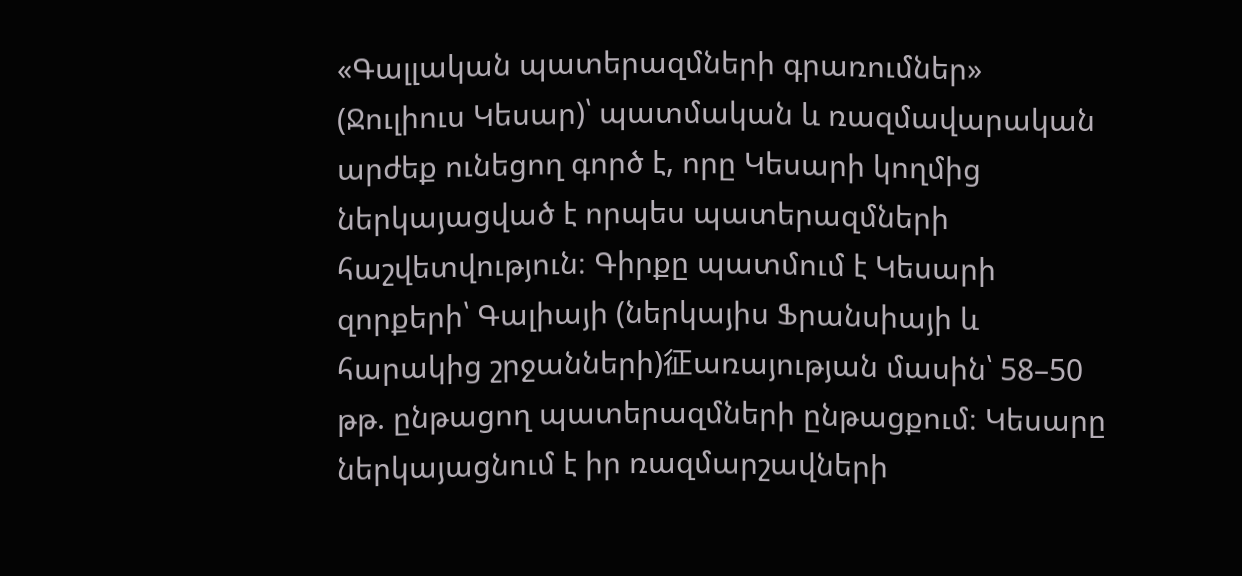«Գալլական պատերազմների գրառումներ» (Ջուլիուս Կեսար)՝ պատմական և ռազմավարական արժեք ունեցող գործ է, որը Կեսարի կողմից ներկայացված է որպես պատերազմների հաշվետվություն։ Գիրքը պատմում է Կեսարի զորքերի՝ Գալիայի (ներկայիս Ֆրանսիայի և հարակից շրջանների)征առայության մասին՝ 58–50 թթ. ընթացող պատերազմների ընթացքում։ Կեսարը ներկայացնում է իր ռազմարշավների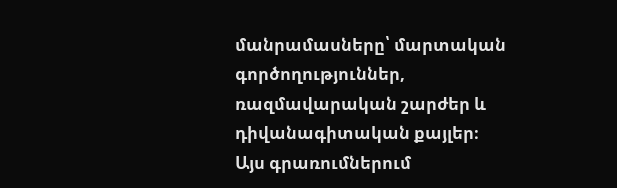մանրամասները՝ մարտական գործողություններ, ռազմավարական շարժեր և դիվանագիտական քայլեր։ Այս գրառումներում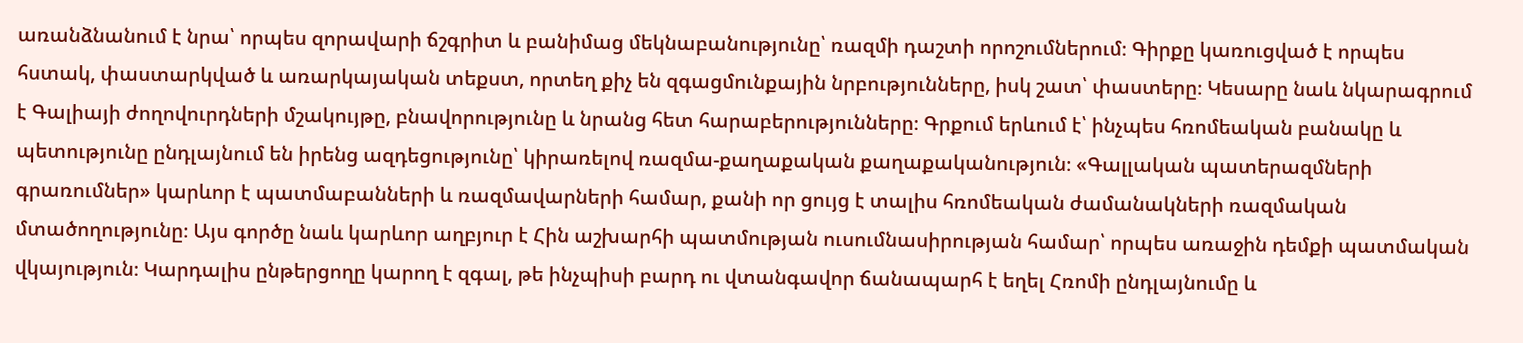առանձնանում է նրա՝ որպես զորավարի ճշգրիտ և բանիմաց մեկնաբանությունը՝ ռազմի դաշտի որոշումներում։ Գիրքը կառուցված է որպես հստակ, փաստարկված և առարկայական տեքստ, որտեղ քիչ են զգացմունքային նրբությունները, իսկ շատ՝ փաստերը։ Կեսարը նաև նկարագրում է Գալիայի ժողովուրդների մշակույթը, բնավորությունը և նրանց հետ հարաբերությունները։ Գրքում երևում է՝ ինչպես հռոմեական բանակը և պետությունը ընդլայնում են իրենց ազդեցությունը՝ կիրառելով ռազմա-քաղաքական քաղաքականություն։ «Գալլական պատերազմների գրառումներ» կարևոր է պատմաբանների և ռազմավարների համար, քանի որ ցույց է տալիս հռոմեական ժամանակների ռազմական մտածողությունը։ Այս գործը նաև կարևոր աղբյուր է Հին աշխարհի պատմության ուսումնասիրության համար՝ որպես առաջին դեմքի պատմական վկայություն։ Կարդալիս ընթերցողը կարող է զգալ, թե ինչպիսի բարդ ու վտանգավոր ճանապարհ է եղել Հռոմի ընդլայնումը և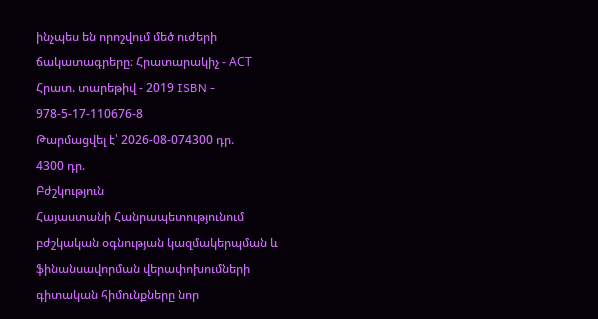ինչպես են որոշվում մեծ ուժերի ճակատագրերը։ Հրատարակիչ - АСТ Հրատ. տարեթիվ - 2019 ISBN - 978-5-17-110676-8
Թարմացվել է՝ 2026-08-074300 դր.
4300 դր.
Բժշկություն
Հայաստանի Հանրապետությունում բժշկական օգնության կազմակերպման և ֆինանսավորման վերափոխումների գիտական հիմունքները նոր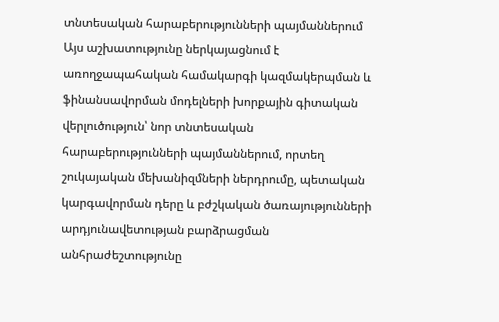տնտեսական հարաբերությունների պայմաններում
Այս աշխատությունը ներկայացնում է առողջապահական համակարգի կազմակերպման և ֆինանսավորման մոդելների խորքային գիտական վերլուծություն՝ նոր տնտեսական հարաբերությունների պայմաններում, որտեղ շուկայական մեխանիզմների ներդրումը, պետական կարգավորման դերը և բժշկական ծառայությունների արդյունավետության բարձրացման անհրաժեշտությունը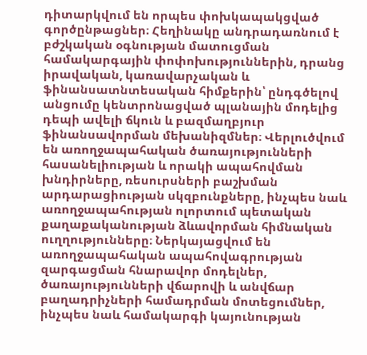դիտարկվում են որպես փոխկապակցված գործընթացներ։ Հեղինակը անդրադառնում է բժշկական օգնության մատուցման համակարգային փոփոխություններին, դրանց իրավական, կառավարչական և ֆինանսատնտեսական հիմքերին՝ ընդգծելով անցումը կենտրոնացված պլանային մոդելից դեպի ավելի ճկուն և բազմաղբյուր ֆինանսավորման մեխանիզմներ։ Վերլուծվում են առողջապահական ծառայությունների հասանելիության և որակի ապահովման խնդիրները, ռեսուրսների բաշխման արդարացիության սկզբունքները, ինչպես նաև առողջապահության ոլորտում պետական քաղաքականության ձևավորման հիմնական ուղղությունները։ Ներկայացվում են առողջապահական ապահովագրության զարգացման հնարավոր մոդելներ, ծառայությունների վճարովի և անվճար բաղադրիչների համադրման մոտեցումներ, ինչպես նաև համակարգի կայունության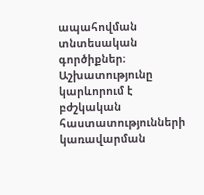ապահովման տնտեսական գործիքներ։ Աշխատությունը կարևորում է բժշկական հաստատությունների կառավարման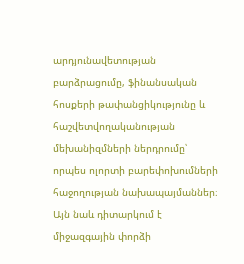արդյունավետության բարձրացումը, ֆինանսական հոսքերի թափանցիկությունը և հաշվետվողականության մեխանիզմների ներդրումը՝ որպես ոլորտի բարեփոխումների հաջողության նախապայմաններ։ Այն նաև դիտարկում է միջազգային փորձի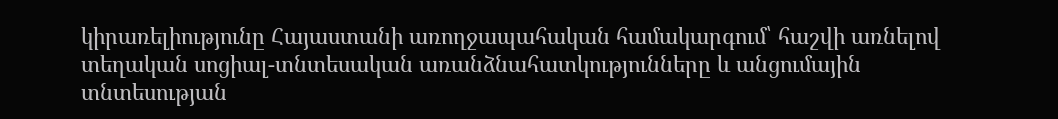կիրառելիությունը Հայաստանի առողջապահական համակարգում՝ հաշվի առնելով տեղական սոցիալ-տնտեսական առանձնահատկությունները և անցումային տնտեսության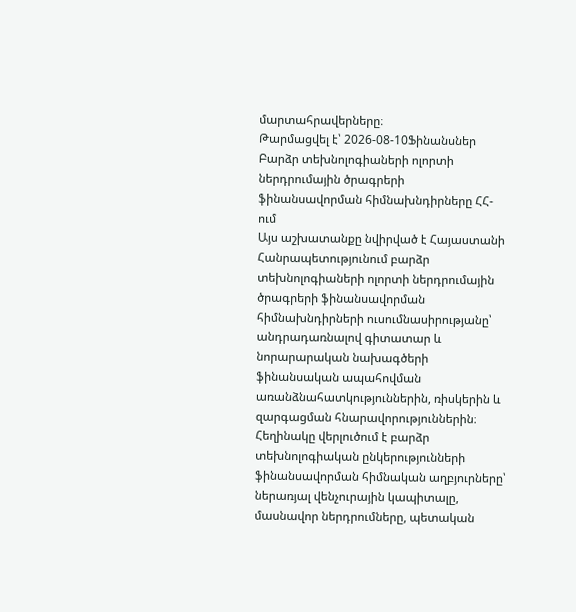մարտահրավերները։
Թարմացվել է՝ 2026-08-10Ֆինանսներ
Բարձր տեխնոլոգիաների ոլորտի ներդրումային ծրագրերի ֆինանսավորման հիմնախնդիրները ՀՀ-ում
Այս աշխատանքը նվիրված է Հայաստանի Հանրապետությունում բարձր տեխնոլոգիաների ոլորտի ներդրումային ծրագրերի ֆինանսավորման հիմնախնդիրների ուսումնասիրությանը՝ անդրադառնալով գիտատար և նորարարական նախագծերի ֆինանսական ապահովման առանձնահատկություններին, ռիսկերին և զարգացման հնարավորություններին։ Հեղինակը վերլուծում է բարձր տեխնոլոգիական ընկերությունների ֆինանսավորման հիմնական աղբյուրները՝ ներառյալ վենչուրային կապիտալը, մասնավոր ներդրումները, պետական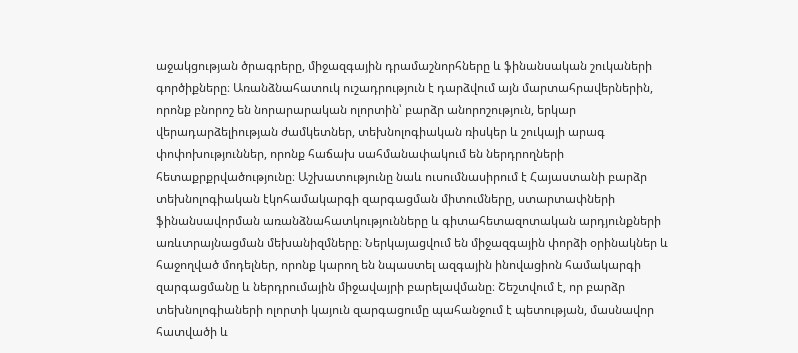աջակցության ծրագրերը, միջազգային դրամաշնորհները և ֆինանսական շուկաների գործիքները։ Առանձնահատուկ ուշադրություն է դարձվում այն մարտահրավերներին, որոնք բնորոշ են նորարարական ոլորտին՝ բարձր անորոշություն, երկար վերադարձելիության ժամկետներ, տեխնոլոգիական ռիսկեր և շուկայի արագ փոփոխություններ, որոնք հաճախ սահմանափակում են ներդրողների հետաքրքրվածությունը։ Աշխատությունը նաև ուսումնասիրում է Հայաստանի բարձր տեխնոլոգիական էկոհամակարգի զարգացման միտումները, ստարտափների ֆինանսավորման առանձնահատկությունները և գիտահետազոտական արդյունքների առևտրայնացման մեխանիզմները։ Ներկայացվում են միջազգային փորձի օրինակներ և հաջողված մոդելներ, որոնք կարող են նպաստել ազգային ինովացիոն համակարգի զարգացմանը և ներդրումային միջավայրի բարելավմանը։ Շեշտվում է, որ բարձր տեխնոլոգիաների ոլորտի կայուն զարգացումը պահանջում է պետության, մասնավոր հատվածի և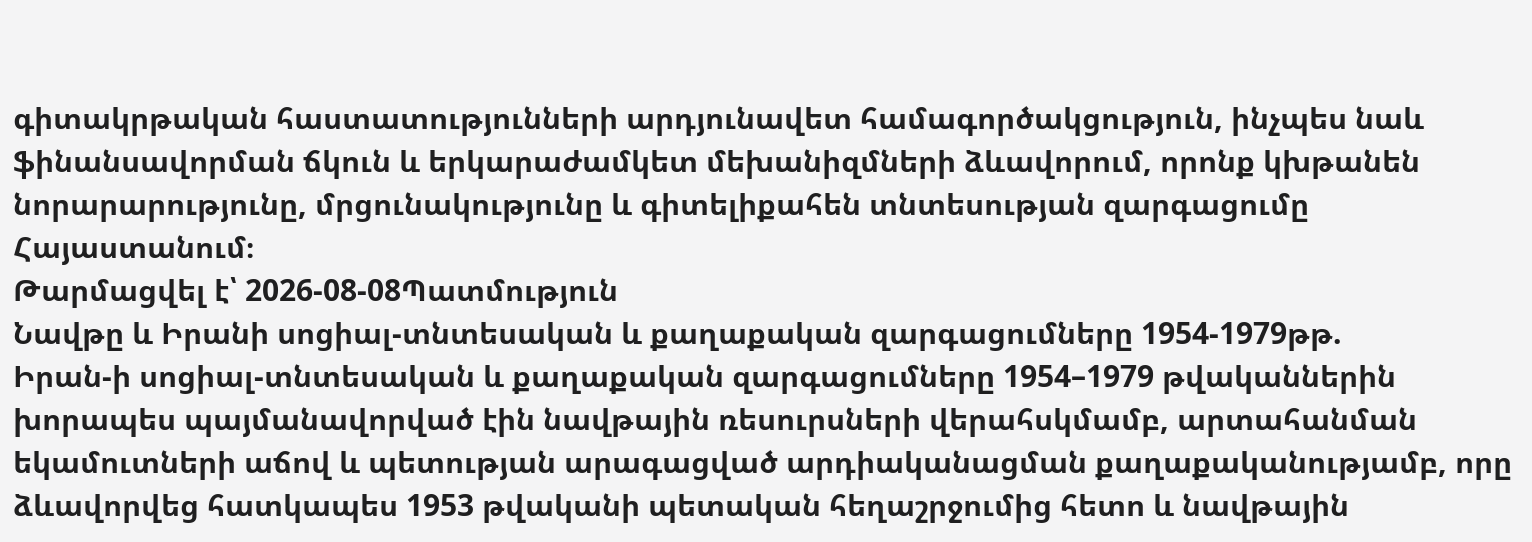գիտակրթական հաստատությունների արդյունավետ համագործակցություն, ինչպես նաև ֆինանսավորման ճկուն և երկարաժամկետ մեխանիզմների ձևավորում, որոնք կխթանեն նորարարությունը, մրցունակությունը և գիտելիքահեն տնտեսության զարգացումը Հայաստանում։
Թարմացվել է՝ 2026-08-08Պատմություն
Նավթը և Իրանի սոցիալ-տնտեսական և քաղաքական զարգացումները 1954-1979թթ.
Իրան-ի սոցիալ-տնտեսական և քաղաքական զարգացումները 1954–1979 թվականներին խորապես պայմանավորված էին նավթային ռեսուրսների վերահսկմամբ, արտահանման եկամուտների աճով և պետության արագացված արդիականացման քաղաքականությամբ, որը ձևավորվեց հատկապես 1953 թվականի պետական հեղաշրջումից հետո և նավթային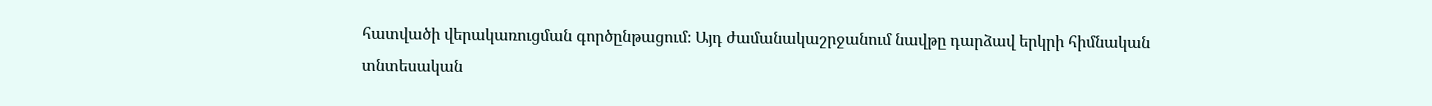հատվածի վերակառուցման գործընթացում։ Այդ ժամանակաշրջանում նավթը դարձավ երկրի հիմնական տնտեսական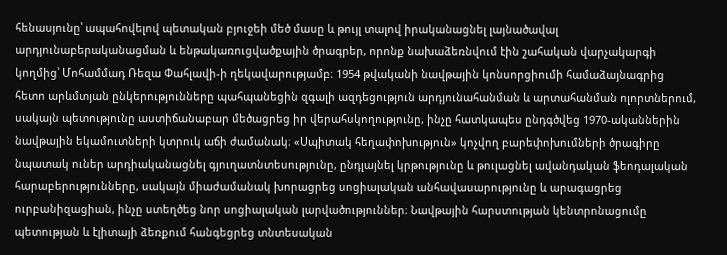հենասյունը՝ ապահովելով պետական բյուջեի մեծ մասը և թույլ տալով իրականացնել լայնածավալ արդյունաբերականացման և ենթակառուցվածքային ծրագրեր, որոնք նախաձեռնվում էին շահական վարչակարգի կողմից՝ Մոհամմադ Ռեզա Փահլավի-ի ղեկավարությամբ։ 1954 թվականի նավթային կոնսորցիումի համաձայնագրից հետո արևմտյան ընկերությունները պահպանեցին զգալի ազդեցություն արդյունահանման և արտահանման ոլորտներում, սակայն պետությունը աստիճանաբար մեծացրեց իր վերահսկողությունը, ինչը հատկապես ընդգծվեց 1970-ականներին նավթային եկամուտների կտրուկ աճի ժամանակ։ «Սպիտակ հեղափոխություն» կոչվող բարեփոխումների ծրագիրը նպատակ ուներ արդիականացնել գյուղատնտեսությունը, ընդլայնել կրթությունը և թուլացնել ավանդական ֆեոդալական հարաբերությունները, սակայն միաժամանակ խորացրեց սոցիալական անհավասարությունը և արագացրեց ուրբանիզացիան, ինչը ստեղծեց նոր սոցիալական լարվածություններ։ Նավթային հարստության կենտրոնացումը պետության և էլիտայի ձեռքում հանգեցրեց տնտեսական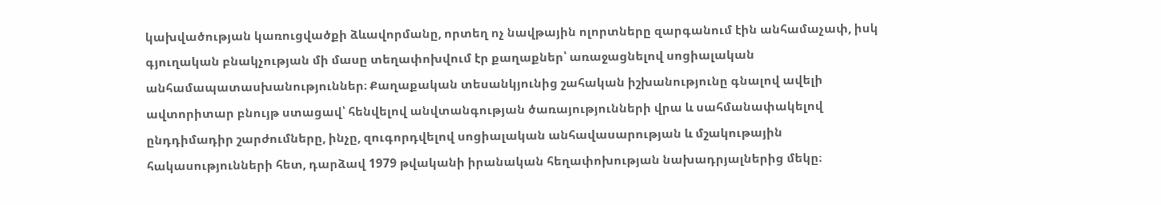կախվածության կառուցվածքի ձևավորմանը, որտեղ ոչ նավթային ոլորտները զարգանում էին անհամաչափ, իսկ գյուղական բնակչության մի մասը տեղափոխվում էր քաղաքներ՝ առաջացնելով սոցիալական անհամապատասխանություններ։ Քաղաքական տեսանկյունից շահական իշխանությունը գնալով ավելի ավտորիտար բնույթ ստացավ՝ հենվելով անվտանգության ծառայությունների վրա և սահմանափակելով ընդդիմադիր շարժումները, ինչը, զուգորդվելով սոցիալական անհավասարության և մշակութային հակասությունների հետ, դարձավ 1979 թվականի իրանական հեղափոխության նախադրյալներից մեկը։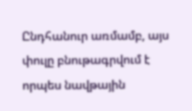Ընդհանուր առմամբ, այս փուլը բնութագրվում է որպես նավթային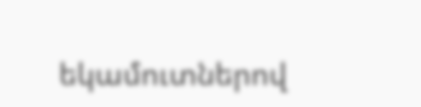եկամուտներով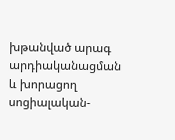խթանված արագ արդիականացման և խորացող սոցիալական-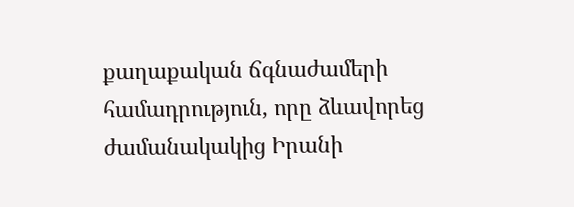քաղաքական ճգնաժամերի համադրություն, որը ձևավորեց ժամանակակից Իրանի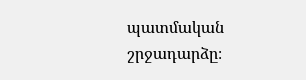պատմական շրջադարձը։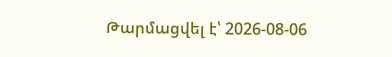Թարմացվել է՝ 2026-08-06